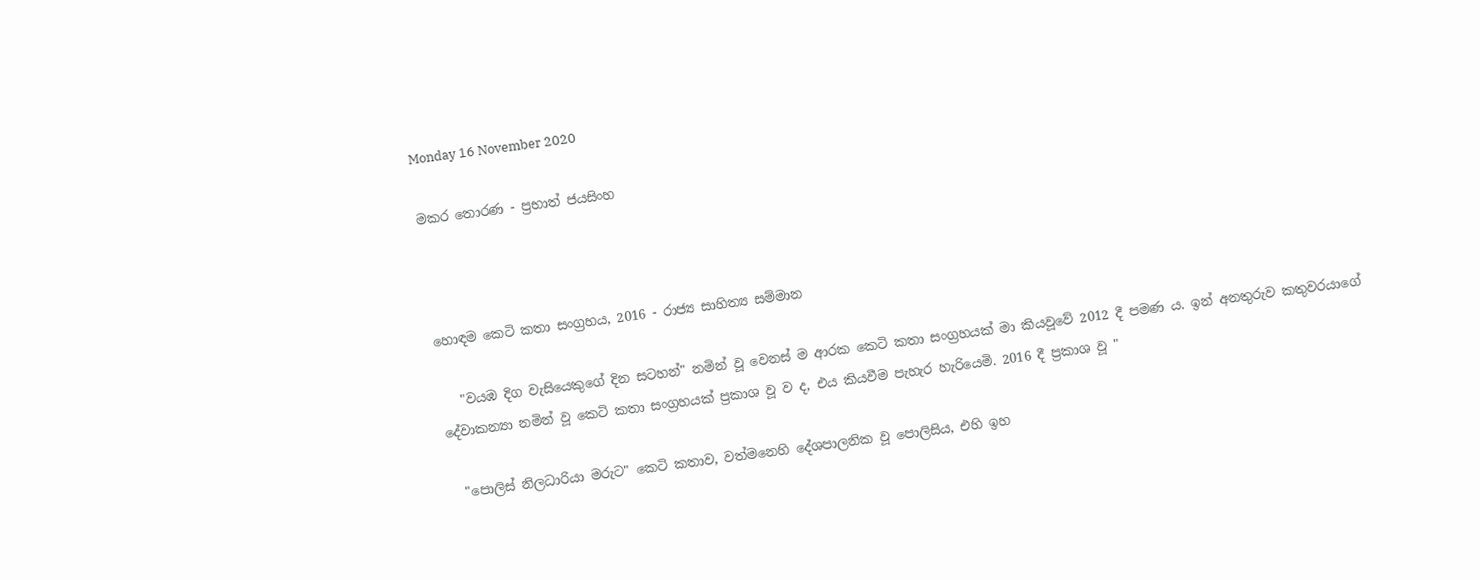Monday 16 November 2020

මකර තොරණ - ප්‍රභාත් ජයසිංහ



හොඳම කෙටි කතා සංග්‍රහය, 2016 - රාජ්‍ය සාහිත්‍ය සම්මාන

   "වයඹ දිග වැසියෙකුගේ දින සටහන්" නමින් වූ වෙනස් ම ආරක කෙටි කතා සංග්‍රහයක් මා කියවූවේ 2012 දී පමණ ය. ඉන් අනතුරුව කතුවරයාගේ දේවාකන්‍යා නමින් වූ කෙටි කතා සංග්‍රහයක් ප්‍රකාශ වූ ව ද, එය කියවීම පැහැර හැරියෙමි. 2016 දී ප්‍රකාශ වූ "

  "පොලිස් නිලධාරියා මරුට" කෙටි කතාව, වත්මනෙහි දේශපාලනික වූ පොලිසිය, එහි ඉහ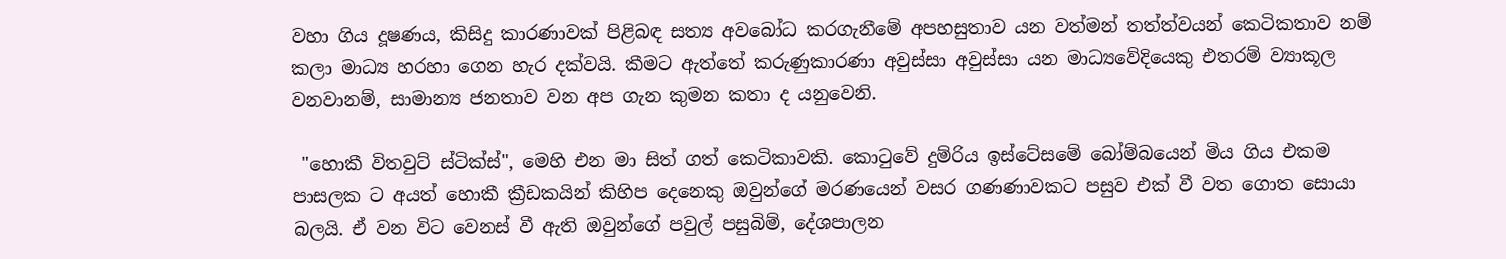වහා ගිය දූෂණය, කිසිදු කාරණාවක් පිළිබඳ සත්‍ය අවබෝධ කරගැනීමේ අපහසුතාව යන වත්මන් තත්ත්වයන් කෙටිකතාව නම් කලා මාධ්‍ය හරහා ගෙන හැර දක්වයි. කීමට ඇත්තේ කරුණුකාරණා අවුස්සා අවුස්සා යන මාධ්‍යවේදියෙකු එතරම් ව්‍යාකූල වනවානම්, සාමාන්‍ය ජනතාව වන අප ගැන කුමන කතා ද යනුවෙනි.

 "හොකී විතවුට් ස්ටික්ස්", මෙහි එන මා සිත් ගත් කෙටිකාවකි. කොටුවේ දුම්රිය ඉස්ටේසමේ බෝම්බයෙන් මිය ගිය එකම පාසලක ට අයත් හොකී ක්‍රීඩකයින් කිහිප දෙනෙකු ඔවුන්ගේ මරණයෙන් වසර ගණණාවකට පසුව එක් වී වත ගොත සොයා බලයි. ඒ වන විට වෙනස් වී ඇති ඔවුන්ගේ පවුල් පසුබිම්, දේශපාලන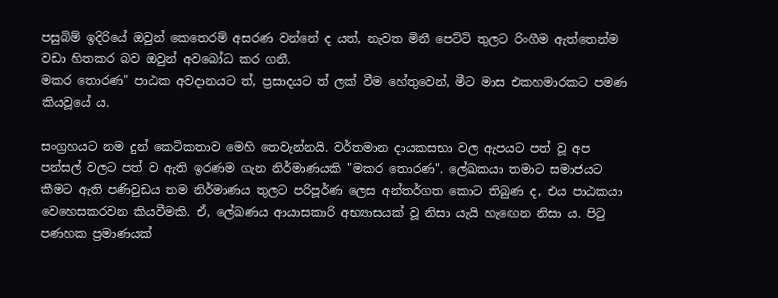පසුබිම් ඉදිරියේ ඔවුන් කෙතෙරම් අසරණ වන්නේ ද යත්, නැවත මිනී පෙට්ටි තුලට රිංගීම ඇත්තෙන්ම වඩා හිතකර බව ඔවුන් අවබෝධ කර ගනී.
මකර තොරණ" පාඨක අවදානයට ත්, ප්‍රසාදයට ත් ලක් වීම හේතුවෙන්, මීට මාස එකහමාරකට පමණ කියවූයේ ය.

සංග්‍රහයට නම දුන් කෙටිකතාව මෙහි තෙවැන්නයි. වර්තමාන දායකසභා වල ඇපයට පත් වූ අප පන්සල් වලට පත් ව ඇති ඉරණම ගැන නිර්මාණයකි "මකර තොරණ". ලේඛකයා තමාට සමාජයට කීමට ඇති පණිවුඩය තම නිර්මාණය තුලට පරිපූර්ණ ලෙස අන්තර්ගත කොට තිබුණ ද, එය පාඨකයා වෙහෙසකරවන කියවීමකි. ඒ, ලේඛණය ආයාසකාරි අභ්‍යාසයක් වූ නිසා යැයි හැඟෙන නිසා ය. පිටු පණහක ප්‍රමාණයක්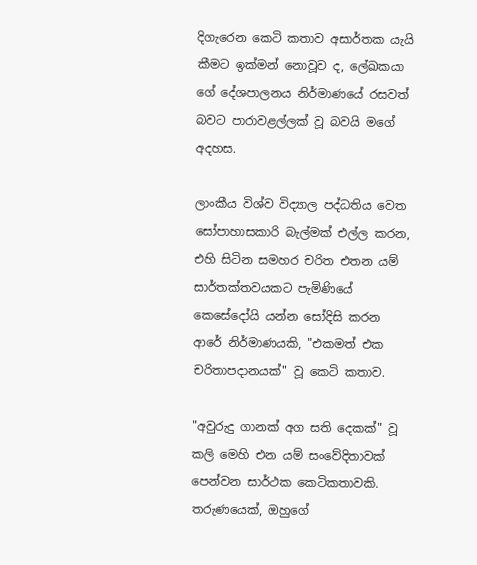දිගැරෙන කෙටි කතාව අසාර්තක යැයි කීමට ඉක්මන් නොවූව ද, ලේඛකයා ගේ දේශපාලනය නිර්මාණයේ රසවත් බවට පාරාවළල්ලක් වූ බවයි මගේ අදහස.

ලාංකීය විශ්ව විද්‍යාල පද්ධතිය වෙත සෝපාහාසකාරි බැල්මක් එල්ල කරන, එහි සිටින සමහර චරිත එතන යම් සාර්තක්තවයකට පැමිණියේ කෙසේදෝයි යන්න සෝදිසි කරන ආරේ නිර්මාණයකි, "එකමත් එක චරිතාපදානයක්" වූ කෙටි කතාව.

"අවුරුදු ගානක් අග සති දෙකක්" වූ කලි මෙහි එන යම් සංවේදිතාවක් පෙන්වන සාර්ථක කෙටිකතාවකි. තරුණයෙක්, ඔහුගේ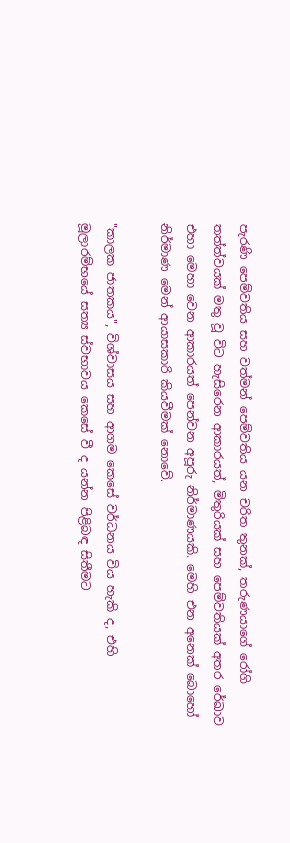පැරණි පෙම්වතිය සහ වත්මන් පෙම්වතිය යන චරිත තුනක්, තරුණයාගේ රෝගි තත්ත්වයක් මතු වූ විට හැසිරෙන ආකාරයත්, මිතුරියක් සහ පෙම්වතියක් අතර රේඛාව එහා මෙහා වෙන ආකාරයත් පෙන්වන අපූරු නිර්මාණයකි. මෙහි එන අනෙක් බොහෝ නිර්මාණ මෙන් ආයාසකාරි කියවීමක් නොවේ.

"කාලක ජාතකය", විශ්වාසය සහ ආගම කෙසේ වර්ධනය විය හැකි ද, එහි මූලාරම්භයේ සත්‍ය ස්වභාවය කෙසේ වී ද යන්න පිළිබඳ සිතීමට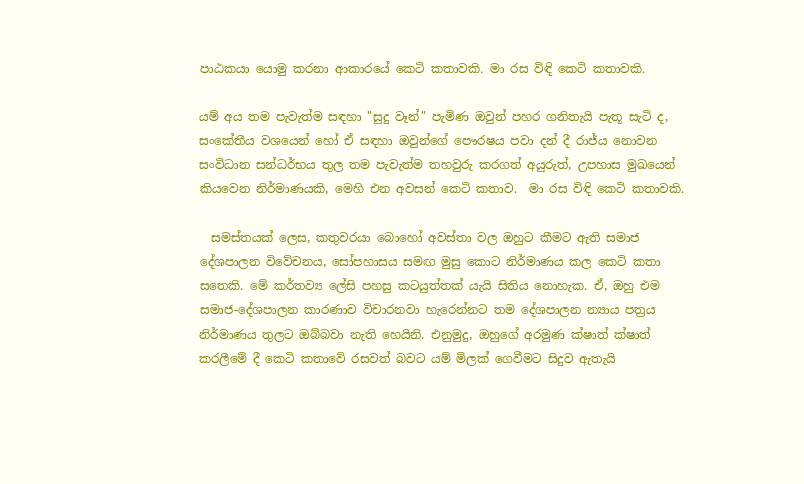පාඨකයා යොමු කරනා ආකාරයේ කෙටි කතාවකි. මා රස විඳි කෙටි කතාවකි.

යම් අය තම පැවැත්ම සඳහා "සුදු වෑන්" පැමිණ ඔවුන් පහර ගනිතැයි පැතූ සැටි ද,  සංකේතීය වශයෙන් හෝ ඒ සඳහා ඔවුන්ගේ පෞරෂය පවා දන් දී රාජ්ය නොවන සංවිධාන සන්ධර්භය තුල තම පැවැත්ම තහවුරු කරගත් අයුරුත්, උපහාස මුඛයෙන් කියවෙන නිර්මාණයකි, මෙහි එන අවසන් කෙටි කතාව.  මා රස විඳි කෙටි කතාවකි.

  සමස්තයක් ලෙස, කතුවරයා බොහෝ අවස්තා වල ඔහුට කීමට ඇති සමාජ දේශපාලන විවේචනය, සෝපහාසය සමඟ මුසු කොට නිර්මාණය කල කෙටි කතා සතෙකි. මේ කර්තව්‍ය ලේසි පහසු කටයුත්තක් යැයි සිතිය නොහැක. ඒ, ඔහු එම සමාජ-දේශපාලන කාරණාව විචාරනවා හැරෙන්නට තම දේශපාලන න්‍යාය පත්‍රය නිර්මාණය තුලට ඔබ්බවා නැති හෙයිනි. එනුමුදු, ඔහුගේ අරමුණ ක්ෂාත් ක්ෂාත් කරලීමේ දී කෙටි කතාවේ රසවත් බවට යම් මිලක් ගෙවීමට සිදුව ඇතැයි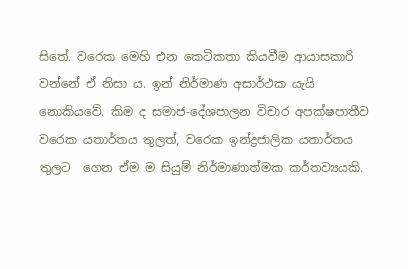සිතේ. වරෙක මෙහි එන කෙටිකතා කියවීම ආයාසකාරි වන්නේ ඒ නිසා ය. ඉන් නිර්මාණ අසාර්ථක යැයි නොකියවේ. කිම ද සමාජ-දේශපාලන විචාර අපක්ෂපාතීව වරෙක යතාර්තය තුලත්, වරෙක ඉන්ද්‍රජාලික යතාර්තය තුලට  ගෙන ඒම ම සියුම් නිර්මාණාත්මක කර්තව්‍යයකි.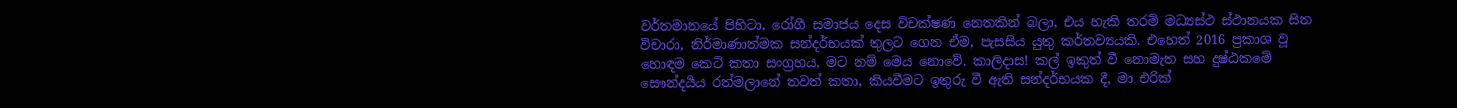වර්තමානයේ පිහිටා, රෝගී සමාජය දෙස විචක්ෂණ නෙතකින් බලා, එය හැකි තරම් මධ්‍යස්ථ ස්ථානයක සිත විචාරා, නිර්මාණාත්මක සන්දර්භයක් තුලට ගෙන ඒම, පැසසිය යුතු කර්තව්‍යයකි. එහෙත් 2016 ප්‍රකාශ වූ හොඳම කෙටි කතා සංග්‍රහය, මට නම් මෙය නොවේ. කාලිදාස! කල් ඉකුත් වී නොමැත සහ දුෂ්ඨකමේ සෞන්දර්‍යය රත්මලානේ තවත් කතා, කියවීමට ඉතුරු වී ඇති සන්දර්භයක දී, මා එරික්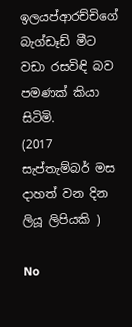ඉලයප්ආරච්චිගේ බැග්ඩෑඩ් මීට වඩා රසවිඳි බව පමණක් කියා සිටිමි.
(2017 සැප්තැම්බර් මස දාහත් වන දින ලියූ ලිපියකි )

No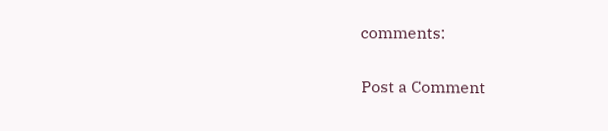comments:

Post a Comment